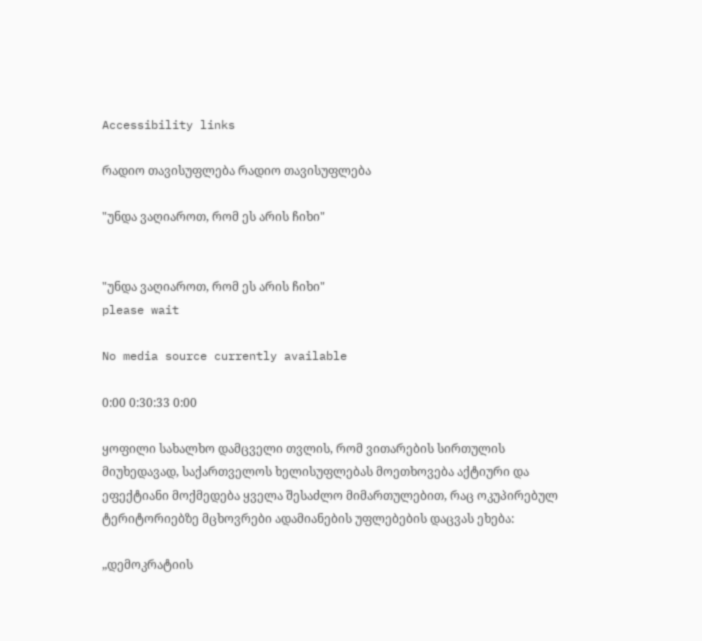Accessibility links

რადიო თავისუფლება რადიო თავისუფლება

"უნდა ვაღიაროთ, რომ ეს არის ჩიხი"


"უნდა ვაღიაროთ, რომ ეს არის ჩიხი"
please wait

No media source currently available

0:00 0:30:33 0:00

ყოფილი სახალხო დამცველი თვლის, რომ ვითარების სირთულის მიუხედავად, საქართველოს ხელისუფლებას მოეთხოვება აქტიური და ეფექტიანი მოქმედება ყველა შესაძლო მიმართულებით, რაც ოკუპირებულ ტერიტორიებზე მცხოვრები ადამიანების უფლებების დაცვას ეხება:

„დემოკრატიის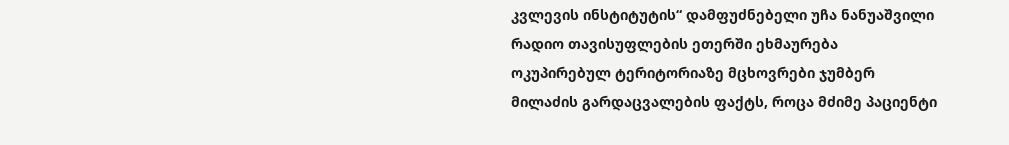კვლევის ინსტიტუტის“ დამფუძნებელი უჩა ნანუაშვილი რადიო თავისუფლების ეთერში ეხმაურება ოკუპირებულ ტერიტორიაზე მცხოვრები ჯუმბერ მილაძის გარდაცვალების ფაქტს, როცა მძიმე პაციენტი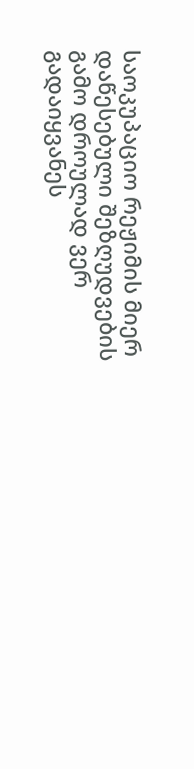საოკუპაციო რეჟიმის მიერ დაწესებული შეზღუდვების გამო დროულად ვერ გადაიყვანეს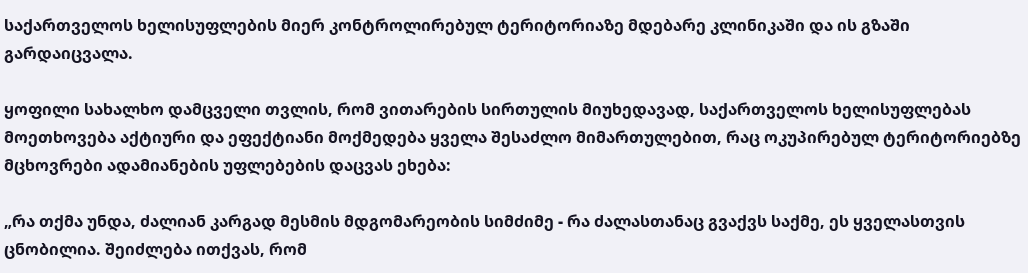საქართველოს ხელისუფლების მიერ კონტროლირებულ ტერიტორიაზე მდებარე კლინიკაში და ის გზაში გარდაიცვალა.

ყოფილი სახალხო დამცველი თვლის, რომ ვითარების სირთულის მიუხედავად, საქართველოს ხელისუფლებას მოეთხოვება აქტიური და ეფექტიანი მოქმედება ყველა შესაძლო მიმართულებით, რაც ოკუპირებულ ტერიტორიებზე მცხოვრები ადამიანების უფლებების დაცვას ეხება:

„რა თქმა უნდა, ძალიან კარგად მესმის მდგომარეობის სიმძიმე - რა ძალასთანაც გვაქვს საქმე, ეს ყველასთვის ცნობილია. შეიძლება ითქვას, რომ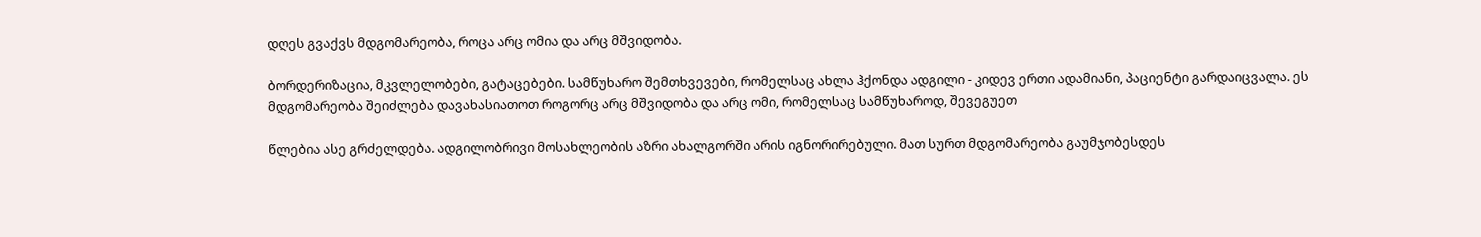დღეს გვაქვს მდგომარეობა, როცა არც ომია და არც მშვიდობა.

ბორდერიზაცია, მკვლელობები, გატაცებები. სამწუხარო შემთხვევები, რომელსაც ახლა ჰქონდა ადგილი - კიდევ ერთი ადამიანი, პაციენტი გარდაიცვალა. ეს მდგომარეობა შეიძლება დავახასიათოთ როგორც არც მშვიდობა და არც ომი, რომელსაც სამწუხაროდ, შევეგუეთ

წლებია ასე გრძელდება. ადგილობრივი მოსახლეობის აზრი ახალგორში არის იგნორირებული. მათ სურთ მდგომარეობა გაუმჯობესდეს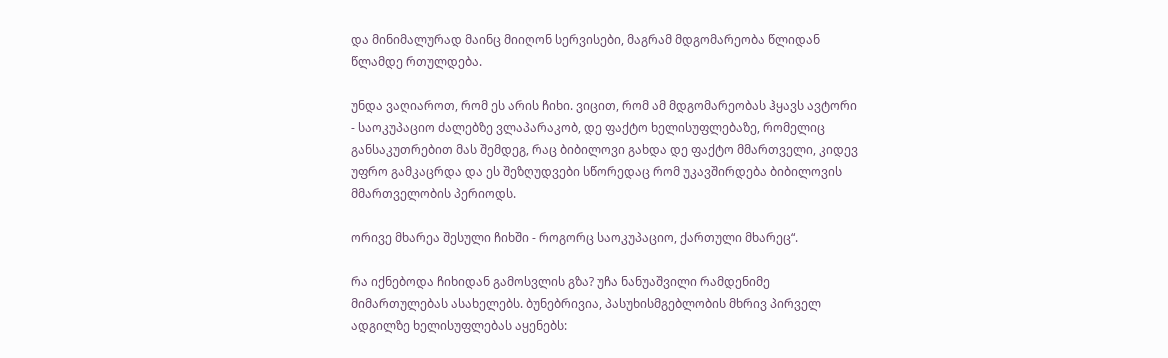და მინიმალურად მაინც მიიღონ სერვისები, მაგრამ მდგომარეობა წლიდან წლამდე რთულდება.

უნდა ვაღიაროთ, რომ ეს არის ჩიხი. ვიცით, რომ ამ მდგომარეობას ჰყავს ავტორი - საოკუპაციო ძალებზე ვლაპარაკობ, დე ფაქტო ხელისუფლებაზე, რომელიც განსაკუთრებით მას შემდეგ, რაც ბიბილოვი გახდა დე ფაქტო მმართველი, კიდევ უფრო გამკაცრდა და ეს შეზღუდვები სწორედაც რომ უკავშირდება ბიბილოვის მმართველობის პერიოდს.

ორივე მხარეა შესული ჩიხში - როგორც საოკუპაციო, ქართული მხარეც“.

რა იქნებოდა ჩიხიდან გამოსვლის გზა? უჩა ნანუაშვილი რამდენიმე მიმართულებას ასახელებს. ბუნებრივია, პასუხისმგებლობის მხრივ პირველ ადგილზე ხელისუფლებას აყენებს: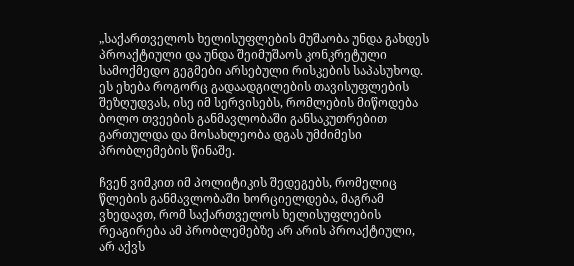„საქართველოს ხელისუფლების მუშაობა უნდა გახდეს პროაქტიული და უნდა შეიმუშაოს კონკრეტული სამოქმედო გეგმები არსებული რისკების საპასუხოდ. ეს ეხება როგორც გადაადგილების თავისუფლების შეზღუდვას, ისე იმ სერვისებს, რომლების მიწოდება ბოლო თვეების განმავლობაში განსაკუთრებით გართულდა და მოსახლეობა დგას უმძიმესი პრობლემების წინაშე.

ჩვენ ვიმკით იმ პოლიტიკის შედეგებს, რომელიც წლების განმავლობაში ხორციელდება, მაგრამ ვხედავთ, რომ საქართველოს ხელისუფლების რეაგირება ამ პრობლემებზე არ არის პროაქტიული, არ აქვს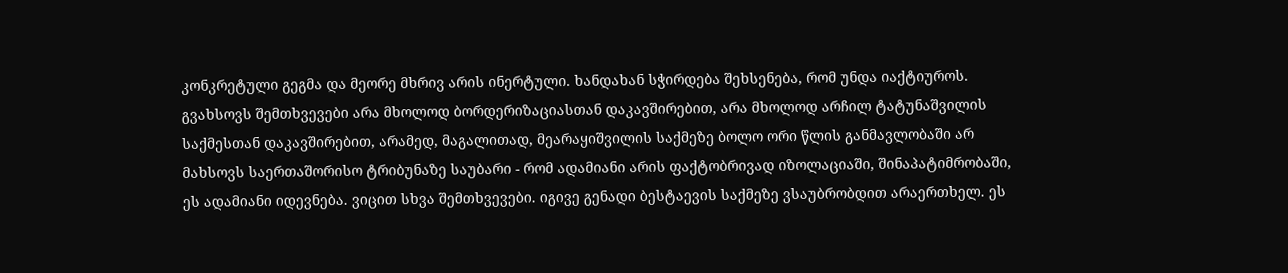კონკრეტული გეგმა და მეორე მხრივ არის ინერტული. ხანდახან სჭირდება შეხსენება, რომ უნდა იაქტიუროს. გვახსოვს შემთხვევები არა მხოლოდ ბორდერიზაციასთან დაკავშირებით, არა მხოლოდ არჩილ ტატუნაშვილის საქმესთან დაკავშირებით, არამედ, მაგალითად, მეარაყიშვილის საქმეზე ბოლო ორი წლის განმავლობაში არ მახსოვს საერთაშორისო ტრიბუნაზე საუბარი - რომ ადამიანი არის ფაქტობრივად იზოლაციაში, შინაპატიმრობაში, ეს ადამიანი იდევნება. ვიცით სხვა შემთხვევები. იგივე გენადი ბესტაევის საქმეზე ვსაუბრობდით არაერთხელ. ეს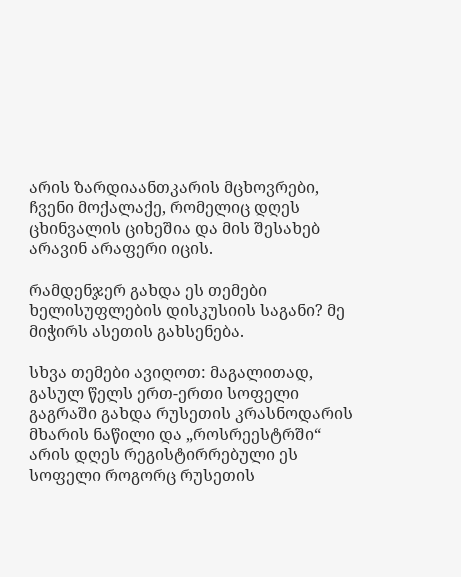არის ზარდიაანთკარის მცხოვრები, ჩვენი მოქალაქე, რომელიც დღეს ცხინვალის ციხეშია და მის შესახებ არავინ არაფერი იცის.

რამდენჯერ გახდა ეს თემები ხელისუფლების დისკუსიის საგანი? მე მიჭირს ასეთის გახსენება.

სხვა თემები ავიღოთ: მაგალითად, გასულ წელს ერთ-ერთი სოფელი გაგრაში გახდა რუსეთის კრასნოდარის მხარის ნაწილი და „როსრეესტრში“ არის დღეს რეგისტირრებული ეს სოფელი როგორც რუსეთის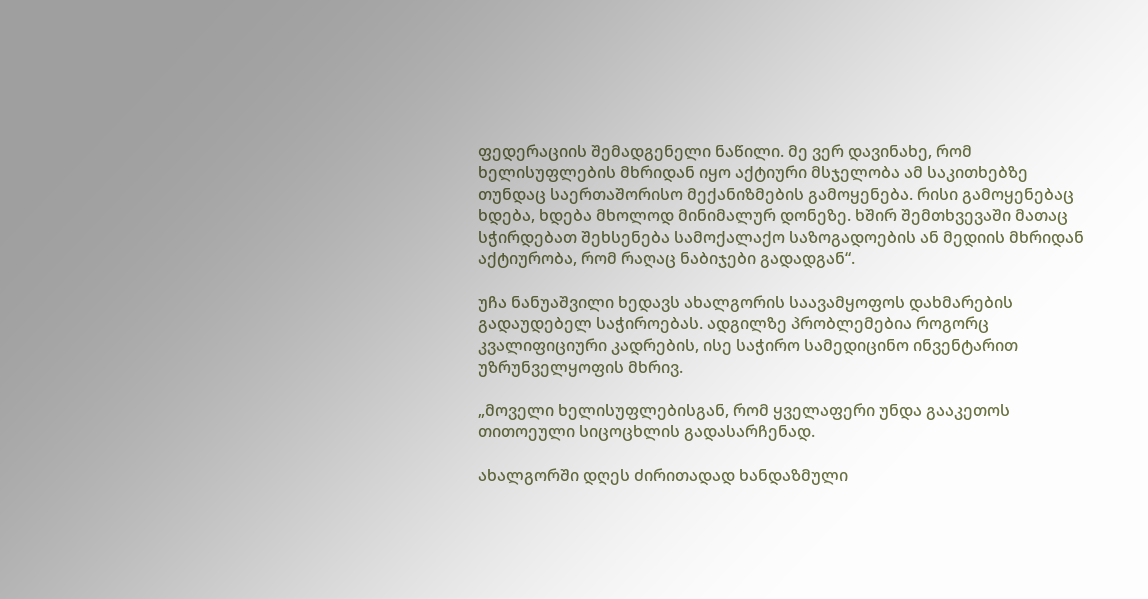ფედერაციის შემადგენელი ნაწილი. მე ვერ დავინახე, რომ ხელისუფლების მხრიდან იყო აქტიური მსჯელობა ამ საკითხებზე თუნდაც საერთაშორისო მექანიზმების გამოყენება. რისი გამოყენებაც ხდება, ხდება მხოლოდ მინიმალურ დონეზე. ხშირ შემთხვევაში მათაც სჭირდებათ შეხსენება სამოქალაქო საზოგადოების ან მედიის მხრიდან აქტიურობა, რომ რაღაც ნაბიჯები გადადგან“.

უჩა ნანუაშვილი ხედავს ახალგორის საავამყოფოს დახმარების გადაუდებელ საჭიროებას. ადგილზე პრობლემებია როგორც კვალიფიციური კადრების, ისე საჭირო სამედიცინო ინვენტარით უზრუნველყოფის მხრივ.

„მოველი ხელისუფლებისგან, რომ ყველაფერი უნდა გააკეთოს თითოეული სიცოცხლის გადასარჩენად.

ახალგორში დღეს ძირითადად ხანდაზმული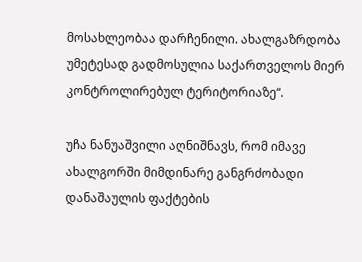მოსახლეობაა დარჩენილი. ახალგაზრდობა უმეტესად გადმოსულია საქართველოს მიერ კონტროლირებულ ტერიტორიაზე“.

უჩა ნანუაშვილი აღნიშნავს, რომ იმავე ახალგორში მიმდინარე განგრძობადი დანაშაულის ფაქტების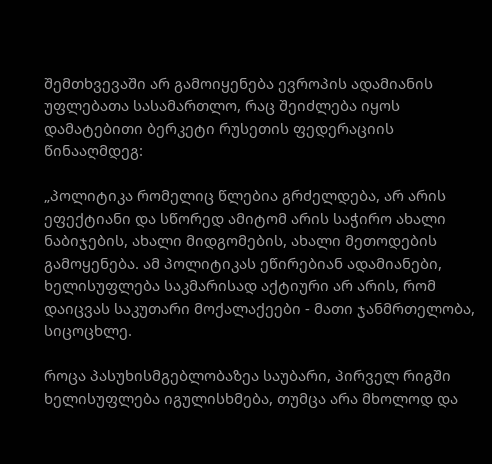შემთხვევაში არ გამოიყენება ევროპის ადამიანის უფლებათა სასამართლო, რაც შეიძლება იყოს დამატებითი ბერკეტი რუსეთის ფედერაციის წინააღმდეგ:

„პოლიტიკა რომელიც წლებია გრძელდება, არ არის ეფექტიანი და სწორედ ამიტომ არის საჭირო ახალი ნაბიჯების, ახალი მიდგომების, ახალი მეთოდების გამოყენება. ამ პოლიტიკას ეწირებიან ადამიანები, ხელისუფლება საკმარისად აქტიური არ არის, რომ დაიცვას საკუთარი მოქალაქეები - მათი ჯანმრთელობა, სიცოცხლე.

როცა პასუხისმგებლობაზეა საუბარი, პირველ რიგში ხელისუფლება იგულისხმება, თუმცა არა მხოლოდ და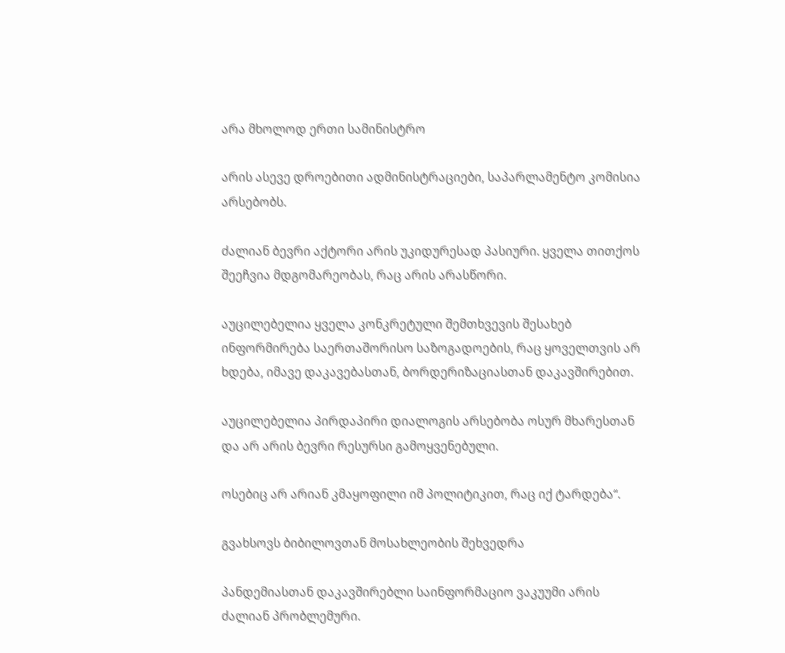არა მხოლოდ ერთი სამინისტრო

არის ასევე დროებითი ადმინისტრაციები, საპარლამენტო კომისია არსებობს.

ძალიან ბევრი აქტორი არის უკიდურესად პასიური. ყველა თითქოს შეეჩვია მდგომარეობას, რაც არის არასწორი.

აუცილებელია ყველა კონკრეტული შემთხვევის შესახებ ინფორმირება საერთაშორისო საზოგადოების, რაც ყოველთვის არ ხდება, იმავე დაკავებასთან, ბორდერიზაციასთან დაკავშირებით.

აუცილებელია პირდაპირი დიალოგის არსებობა ოსურ მხარესთან და არ არის ბევრი რესურსი გამოყვენებული.

ოსებიც არ არიან კმაყოფილი იმ პოლიტიკით, რაც იქ ტარდება“.

გვახსოვს ბიბილოვთან მოსახლეობის შეხვედრა

პანდემიასთან დაკავშირებლი საინფორმაციო ვაკუუმი არის ძალიან პრობლემური.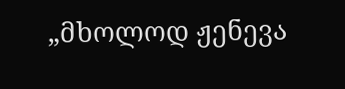„მხოლოდ ჟენევა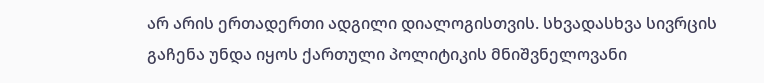არ არის ერთადერთი ადგილი დიალოგისთვის. სხვადასხვა სივრცის გაჩენა უნდა იყოს ქართული პოლიტიკის მნიშვნელოვანი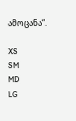ამოცანა“.

XS
SM
MD
LG